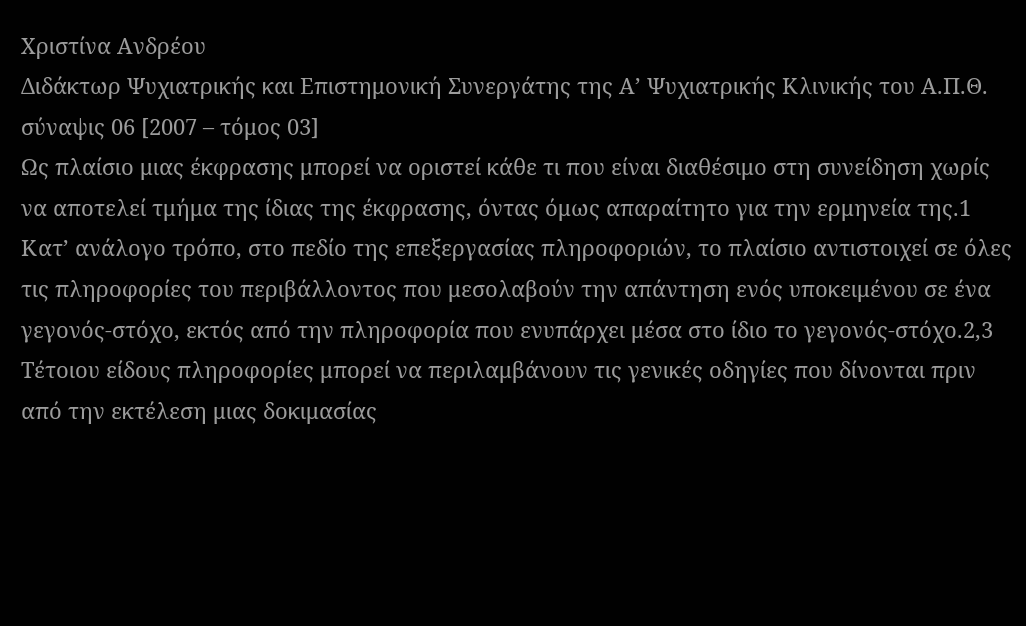Χριστίνα Ανδρέου
Διδάκτωρ Ψυχιατρικής και Επιστημονική Συνεργάτης της Α’ Ψυχιατρικής Κλινικής του Α.Π.Θ.
σύναψις 06 [2007 – τόμος 03]
Ως πλαίσιο μιας έκφρασης μπορεί να οριστεί κάθε τι που είναι διαθέσιμο στη συνείδηση χωρίς να αποτελεί τμήμα της ίδιας της έκφρασης, όντας όμως απαραίτητο για την ερμηνεία της.1 Κατ’ ανάλογο τρόπο, στο πεδίο της επεξεργασίας πληροφοριών, το πλαίσιο αντιστοιχεί σε όλες τις πληροφορίες του περιβάλλοντος που μεσολαβούν την απάντηση ενός υποκειμένου σε ένα γεγονός-στόχο, εκτός από την πληροφορία που ενυπάρχει μέσα στο ίδιο το γεγονός-στόχο.2,3 Τέτοιου είδους πληροφορίες μπορεί να περιλαμβάνουν τις γενικές οδηγίες που δίνονται πριν από την εκτέλεση μιας δοκιμασίας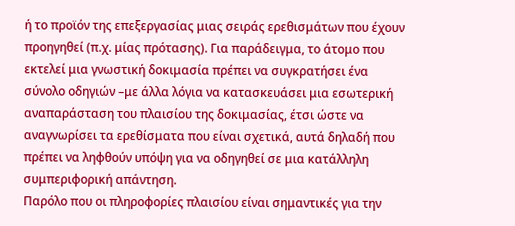ή το προϊόν της επεξεργασίας μιας σειράς ερεθισμάτων που έχουν προηγηθεί (π.χ. μίας πρότασης). Για παράδειγμα, το άτομο που εκτελεί μια γνωστική δοκιμασία πρέπει να συγκρατήσει ένα σύνολο οδηγιών –με άλλα λόγια να κατασκευάσει μια εσωτερική αναπαράσταση του πλαισίου της δοκιμασίας, έτσι ώστε να αναγνωρίσει τα ερεθίσματα που είναι σχετικά, αυτά δηλαδή που πρέπει να ληφθούν υπόψη για να οδηγηθεί σε μια κατάλληλη συμπεριφορική απάντηση.
Παρόλο που οι πληροφορίες πλαισίου είναι σημαντικές για την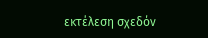εκτέλεση σχεδόν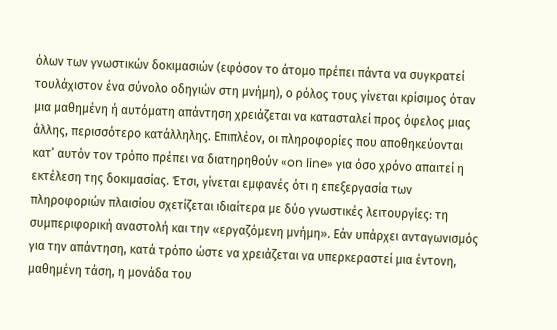όλων των γνωστικών δοκιμασιών (εφόσον το άτομο πρέπει πάντα να συγκρατεί τουλάχιστον ένα σύνολο οδηγιών στη μνήμη), ο ρόλος τους γίνεται κρίσιμος όταν μια μαθημένη ή αυτόματη απάντηση χρειάζεται να κατασταλεί προς όφελος μιας άλλης, περισσότερο κατάλληλης. Επιπλέον, οι πληροφορίες που αποθηκεύονται κατ’ αυτόν τον τρόπο πρέπει να διατηρηθούν «on line» για όσο χρόνο απαιτεί η εκτέλεση της δοκιμασίας. Έτσι, γίνεται εμφανές ότι η επεξεργασία των πληροφοριών πλαισίου σχετίζεται ιδιαίτερα με δύο γνωστικές λειτουργίες: τη συμπεριφορική αναστολή και την «εργαζόμενη μνήμη». Εάν υπάρχει ανταγωνισμός για την απάντηση, κατά τρόπο ώστε να χρειάζεται να υπερκεραστεί μια έντονη, μαθημένη τάση, η μονάδα του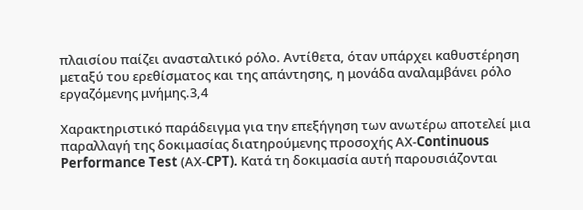πλαισίου παίζει ανασταλτικό ρόλο. Αντίθετα, όταν υπάρχει καθυστέρηση μεταξύ του ερεθίσματος και της απάντησης, η μονάδα αναλαμβάνει ρόλο εργαζόμενης μνήμης.3,4

Χαρακτηριστικό παράδειγμα για την επεξήγηση των ανωτέρω αποτελεί μια παραλλαγή της δοκιμασίας διατηρούμενης προσοχής ΑΧ-Continuous Performance Test (ΑΧ-CPT). Κατά τη δοκιμασία αυτή παρουσιάζονται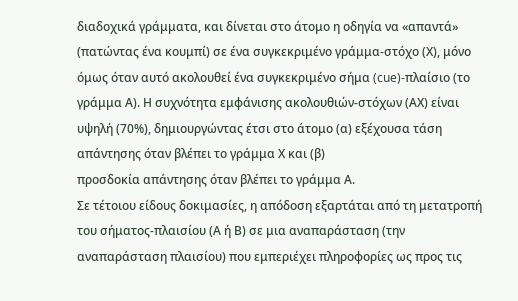διαδοχικά γράμματα, και δίνεται στο άτομο η οδηγία να «απαντά» (πατώντας ένα κουμπί) σε ένα συγκεκριμένο γράμμα-στόχο (Χ), μόνο όμως όταν αυτό ακολουθεί ένα συγκεκριμένο σήμα (cue)-πλαίσιο (το γράμμα Α). Η συχνότητα εμφάνισης ακολουθιών-στόχων (ΑΧ) είναι υψηλή (70%), δημιουργώντας έτσι στο άτομο (α) εξέχουσα τάση απάντησης όταν βλέπει το γράμμα Χ και (β)
προσδοκία απάντησης όταν βλέπει το γράμμα Α.
Σε τέτοιου είδους δοκιμασίες, η απόδοση εξαρτάται από τη μετατροπή του σήματος-πλαισίου (Α ή Β) σε μια αναπαράσταση (την αναπαράσταση πλαισίου) που εμπεριέχει πληροφορίες ως προς τις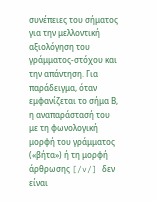συνέπειες του σήματος για την μελλοντική αξιολόγηση του γράμματος-στόχου και την απάντηση. Για παράδειγμα, όταν εμφανίζεται το σήμα Β, η αναπαράστασή του με τη φωνολογική μορφή του γράμματος («βήτα») ή τη μορφή άρθρωσης [/v/] δεν είναι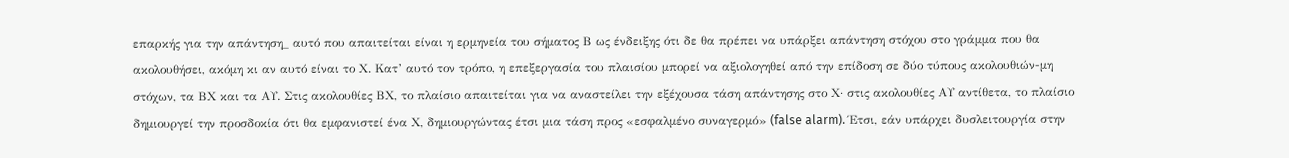επαρκής για την απάντηση_ αυτό που απαιτείται είναι η ερμηνεία του σήματος Β ως ένδειξης ότι δε θα πρέπει να υπάρξει απάντηση στόχου στο γράμμα που θα ακολουθήσει, ακόμη κι αν αυτό είναι το Χ. Κατ’ αυτό τον τρόπο, η επεξεργασία του πλαισίου μπορεί να αξιολογηθεί από την επίδοση σε δύο τύπους ακολουθιών-μη στόχων, τα ΒΧ και τα ΑΥ. Στις ακολουθίες ΒΧ, το πλαίσιο απαιτείται για να αναστείλει την εξέχουσα τάση απάντησης στο Χ· στις ακολουθίες ΑΥ αντίθετα, το πλαίσιο δημιουργεί την προσδοκία ότι θα εμφανιστεί ένα Χ, δημιουργώντας έτσι μια τάση προς «εσφαλμένο συναγερμό» (false alarm). Έτσι, εάν υπάρχει δυσλειτουργία στην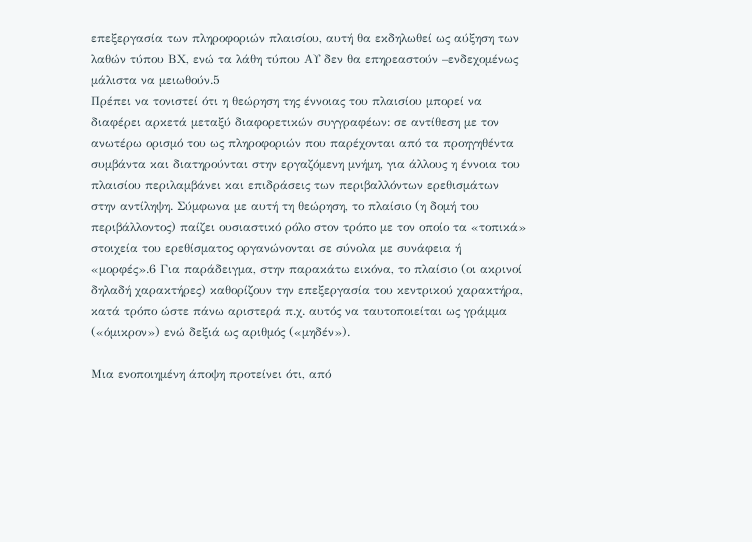επεξεργασία των πληροφοριών πλαισίου, αυτή θα εκδηλωθεί ως αύξηση των λαθών τύπου ΒΧ, ενώ τα λάθη τύπου ΑΥ δεν θα επηρεαστούν –ενδεχομένως μάλιστα να μειωθούν.5
Πρέπει να τονιστεί ότι η θεώρηση της έννοιας του πλαισίου μπορεί να διαφέρει αρκετά μεταξύ διαφορετικών συγγραφέων: σε αντίθεση με τον ανωτέρω ορισμό του ως πληροφοριών που παρέχονται από τα προηγηθέντα συμβάντα και διατηρούνται στην εργαζόμενη μνήμη, για άλλους η έννοια του πλαισίου περιλαμβάνει και επιδράσεις των περιβαλλόντων ερεθισμάτων στην αντίληψη. Σύμφωνα με αυτή τη θεώρηση, το πλαίσιο (η δομή του περιβάλλοντος) παίζει ουσιαστικό ρόλο στον τρόπο με τον οποίο τα «τοπικά» στοιχεία του ερεθίσματος οργανώνονται σε σύνολα με συνάφεια ή «μορφές».6 Για παράδειγμα, στην παρακάτω εικόνα, το πλαίσιο (οι ακρινοί δηλαδή χαρακτήρες) καθορίζουν την επεξεργασία του κεντρικού χαρακτήρα, κατά τρόπο ώστε πάνω αριστερά π.χ. αυτός να ταυτοποιείται ως γράμμα («όμικρον») ενώ δεξιά ως αριθμός («μηδέν»).

Μια ενοποιημένη άποψη προτείνει ότι, από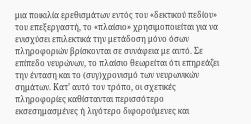μια ποικιλία ερεθισμάτων εντός του «δεκτικού πεδίου» του επεξεργαστή, το «πλαίσιο» χρησιμοποιείται για να ενισχύσει επιλεκτικά την μετάδοση μόνο όσων πληροφοριών βρίσκονται σε συνάφεια με αυτό. Σε επίπεδο νευρώνων, το πλαίσιο θεωρείται ότι επηρεάζει την ένταση και το (συγ)χρονισμό των νευρωνικών σημάτων. Κατ’ αυτό τον τρόπο, οι σχετικές πληροφορίες καθίστανται περισσότερο εκσεσημασμένες ή λιγότερο διφορούμενες και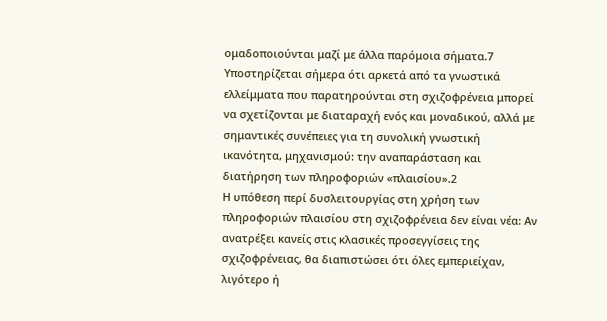ομαδοποιούνται μαζί με άλλα παρόμοια σήματα.7
Υποστηρίζεται σήμερα ότι αρκετά από τα γνωστικά ελλείμματα που παρατηρούνται στη σχιζοφρένεια μπορεί να σχετίζονται με διαταραχή ενός και μοναδικού, αλλά με σημαντικές συνέπειες για τη συνολική γνωστική ικανότητα, μηχανισμού: την αναπαράσταση και διατήρηση των πληροφοριών «πλαισίου».2
Η υπόθεση περί δυσλειτουργίας στη χρήση των πληροφοριών πλαισίου στη σχιζοφρένεια δεν είναι νέα: Αν ανατρέξει κανείς στις κλασικές προσεγγίσεις της σχιζοφρένειας, θα διαπιστώσει ότι όλες εμπεριείχαν, λιγότερο ή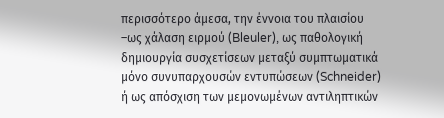περισσότερο άμεσα, την έννοια του πλαισίου –ως χάλαση ειρμού (Bleuler), ως παθολογική δημιουργία συσχετίσεων μεταξύ συμπτωματικά μόνο συνυπαρχουσών εντυπώσεων (Schneider) ή ως απόσχιση των μεμονωμένων αντιληπτικών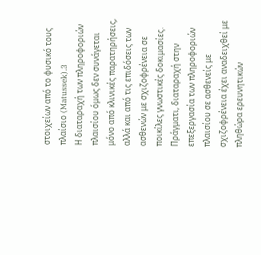στοιχείων από το φυσικό τους πλαίσιο (Matussek).3
Η διαταραχή των πληροφοριών πλαισίου όμως δεν συνάγεται μόνο από κλινικές παρατηρήσεις, αλλά και από τις επιδόσεις των ασθενών με σχιζοφρένεια σε ποικίλες γνωστικές δοκιμασίες. Πράγματι, διαταραχή στην επεξεργασία των πληροφοριών πλαισίου σε ασθενείς με σχιζοφρένεια έχει αναδειχθεί με πληθώρα ερευνητικών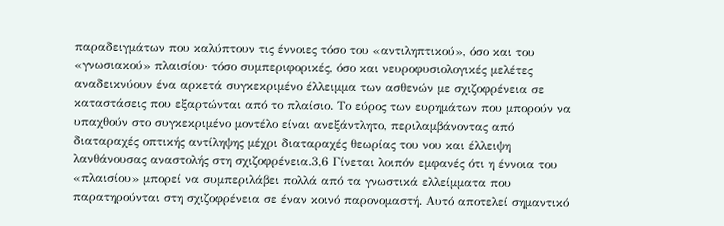παραδειγμάτων που καλύπτουν τις έννοιες τόσο του «αντιληπτικού», όσο και του «γνωσιακού» πλαισίου· τόσο συμπεριφορικές, όσο και νευροφυσιολογικές μελέτες αναδεικνύουν ένα αρκετά συγκεκριμένο έλλειμμα των ασθενών με σχιζοφρένεια σε καταστάσεις που εξαρτώνται από το πλαίσιο. Το εύρος των ευρημάτων που μπορούν να υπαχθούν στο συγκεκριμένο μοντέλο είναι ανεξάντλητο, περιλαμβάνοντας από διαταραχές οπτικής αντίληψης μέχρι διαταραχές θεωρίας του νου και έλλειψη λανθάνουσας αναστολής στη σχιζοφρένεια.3,6 Γίνεται λοιπόν εμφανές ότι η έννοια του «πλαισίου» μπορεί να συμπεριλάβει πολλά από τα γνωστικά ελλείμματα που παρατηρούνται στη σχιζοφρένεια σε έναν κοινό παρονομαστή. Αυτό αποτελεί σημαντικό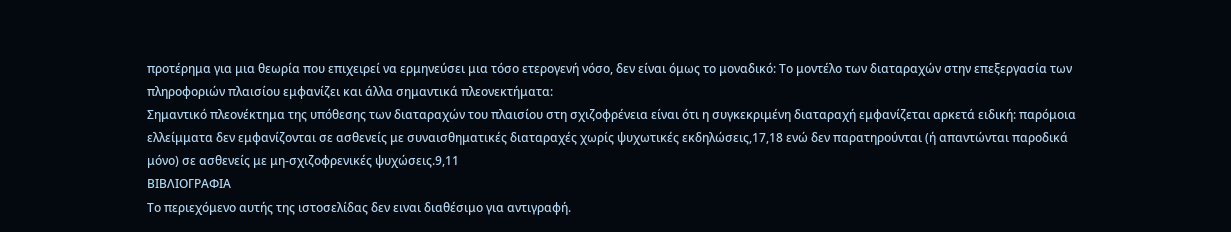προτέρημα για μια θεωρία που επιχειρεί να ερμηνεύσει μια τόσο ετερογενή νόσο, δεν είναι όμως το μοναδικό: Το μοντέλο των διαταραχών στην επεξεργασία των πληροφοριών πλαισίου εμφανίζει και άλλα σημαντικά πλεονεκτήματα:
Σημαντικό πλεονέκτημα της υπόθεσης των διαταραχών του πλαισίου στη σχιζοφρένεια είναι ότι η συγκεκριμένη διαταραχή εμφανίζεται αρκετά ειδική: παρόμοια ελλείμματα δεν εμφανίζονται σε ασθενείς με συναισθηματικές διαταραχές χωρίς ψυχωτικές εκδηλώσεις,17,18 ενώ δεν παρατηρούνται (ή απαντώνται παροδικά μόνο) σε ασθενείς με μη-σχιζοφρενικές ψυχώσεις.9,11
ΒΙΒΛΙΟΓΡΑΦΙΑ
Το περιεχόμενο αυτής της ιστοσελίδας δεν ειναι διαθέσιμο για αντιγραφή.